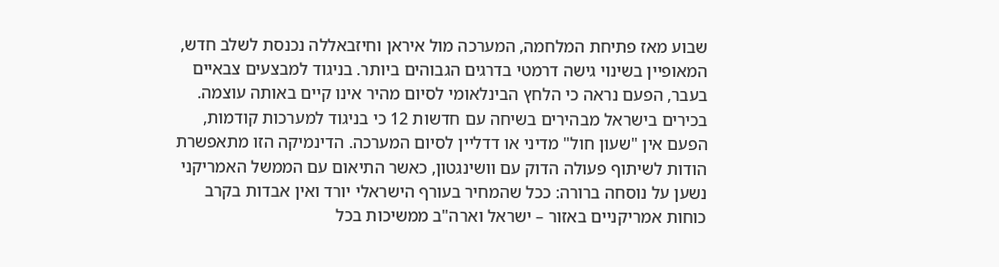שבוע מאז פתיחת המלחמה, המערכה מול איראן וחיזבאללה נכנסת לשלב חדש, המאופיין בשינוי גישה דרמטי בדרגים הגבוהים ביותר. בניגוד למבצעים צבאיים בעבר, הפעם נראה כי הלחץ הבינלאומי לסיום מהיר אינו קיים באותה עוצמה. בכירים בישראל מבהירים בשיחה עם חדשות 12 כי בניגוד למערכות קודמות, הפעם אין "שעון חול" מדיני או דדליין לסיום המערכה. הדינמיקה הזו מתאפשרת הודות לשיתוף פעולה הדוק עם וושינגטון, כאשר התיאום עם הממשל האמריקני נשען על נוסחה ברורה: ככל שהמחיר בעורף הישראלי יורד ואין אבדות בקרב כוחות אמריקניים באזור – ישראל וארה"ב ממשיכות בכל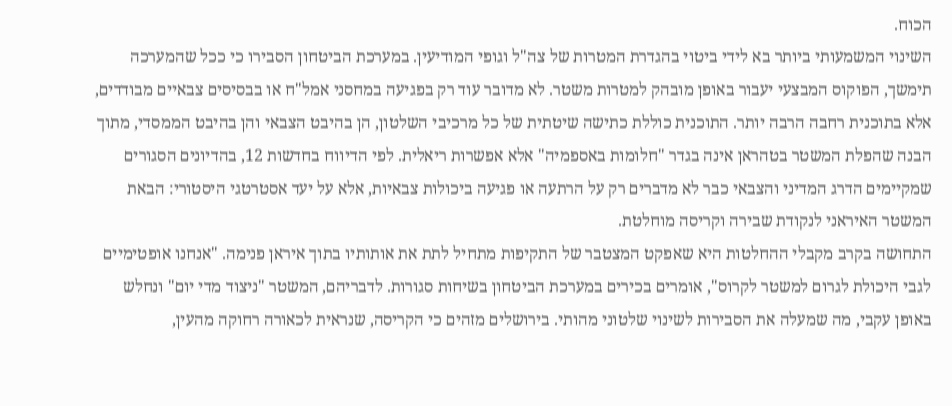הכוח.
השינוי המשמעותי ביותר בא לידי ביטוי בהגדרת המטרות של צה"ל וגופי המודיעין. במערכת הביטחון הסבירו כי ככל שהמערכה תימשך, הפוקוס המבצעי יעבור באופן מובהק למטרות משטר. לא מדובר עוד רק בפגיעה במחסני אמל"ח או בבסיסים צבאיים מבודדים, אלא בתוכנית רחבה הרבה יותר. התוכנית כוללת כתישה שיטתית של כל מרכיבי השלטון, הן בהיבט הצבאי והן בהיבט הממסדי, מתוך הבנה שהפלת המשטר בטהראן אינה בגדר "חלומות באספמיה" אלא אפשרות ריאלית. לפי הדיווח בחדשות 12, בהדיונים הסגורים שמקיימים הדרג המדיני והצבאי כבר לא מדברים רק על הרתעה או פגיעה ביכולות צבאיות, אלא על יעד אסטרטגי היסטורי: הבאת המשטר האיראני לנקודת שבירה וקריסה מוחלטת.
התחושה בקרב מקבלי ההחלטות היא שאפקט המצטבר של התקיפות מתחיל לתת את אותותיו בתוך איראן פנימה. "אנחנו אופטימיים לגבי היכולת לגרום למשטר לקרוס", אומרים בכירים במערכת הביטחון בשיחות סגורות. לדבריהם, המשטר "ניצוד מדי יום" ונחלש באופן עקבי, מה שמעלה את הסבירות לשינוי שלטוני מהותי. בירושלים מזהים כי הקריסה, שנראית לכאורה רחוקה מהעין,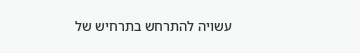עשויה להתרחש בתרחיש של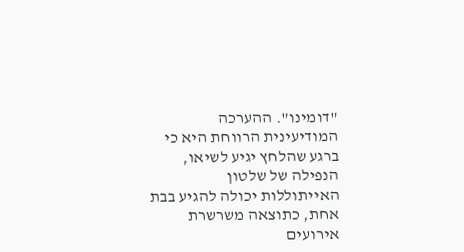"דומינו". ההערכה המודיעינית הרווחת היא כי ברגע שהלחץ יגיע לשיאו, הנפילה של שלטון האייתוללות יכולה להגיע בבת אחת, כתוצאה משרשרת אירועים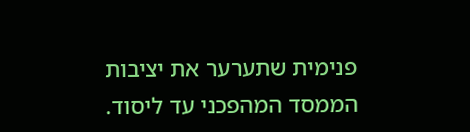פנימית שתערער את יציבות הממסד המהפכני עד ליסוד.